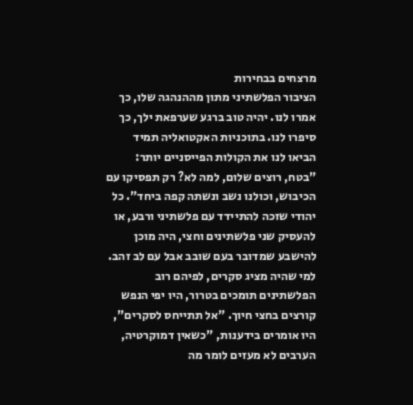מרצחים בבחירות
הציבור הפלשתיני מתון מההנהגה שלו, כך אמרו לנו. יהיה טוב ברגע שערפאת ילך, כך סיפרו לנו. בתוכניות האקטואליה תמיד הביאו לנו את הקולות הפייסניים יותר: "בטח, רוצים שלום, למה לא? רק תפסיקו עם הכיבוש, וכולנו נשב ונשתה קפה ביחד". כל יהודי שזכה להתיידד עם פלשתיני ורבע, או להעסיק שני פלשתינים וחצי, היה מוכן להישבע שמדובר בעם שובב אבל עם לב זהב. למי שהיה מציג סקרים, לפיהם רוב הפלשתינים תומכים בטרור, היו יפי הנפש קורצים בחצי חיוך. "אל תתייחס לסקרים", היו אומרים בידענות, "כשאין דמוקרטיה, הערבים לא מעזים לומר מה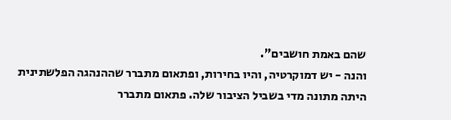שהם באמת חושבים".
והנה - יש דמוקרטיה, והיו בחירות, ופתאום מתברר שההנהגה הפלשתינית היתה מתונה מדי בשביל הציבור שלה. פתאום מתברר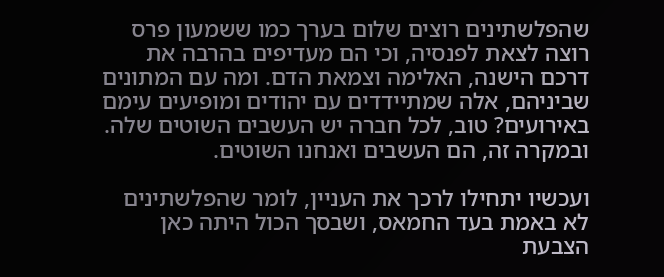שהפלשתינים רוצים שלום בערך כמו ששמעון פרס רוצה לצאת לפנסיה, וכי הם מעדיפים בהרבה את דרכם הישנה, האלימה וצמאת הדם. ומה עם המתונים שביניהם, אלה שמתיידדים עם יהודים ומופיעים עימם באירועים? טוב, לכל חברה יש העשבים השוטים שלה. ובמקרה זה, הם העשבים ואנחנו השוטים.

ועכשיו יתחילו לרכך את העניין, לומר שהפלשתינים לא באמת בעד החמאס, ושבסך הכול היתה כאן הצבעת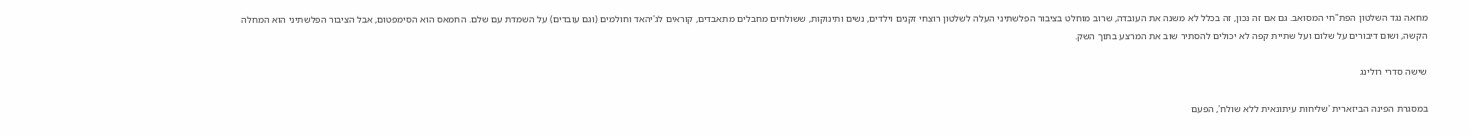מחאה נגד השלטון הפת"חי המסואב. גם אם זה נכון, זה בכלל לא משנה את העובדה, שרוב מוחלט בציבור הפלשתיני העלה לשלטון רוצחי זקנים וילדים, נשים ותינוקות, ששולחים מחבלים מתאבדים, קוראים לג'יהאד וחולמים (וגם עובדים) על השמדת עם שלם. החמאס הוא הסימפטום, אבל הציבור הפלשתיני הוא המחלה הקשה, ושום דיבורים על שלום ועל שתיית קפה לא יכולים להסתיר שוב את המרצע בתוך השק.

שישה סדרי רולינג

במסגרת הפינה הביזארית 'שליחות עיתונאית ללא שולח', הפעם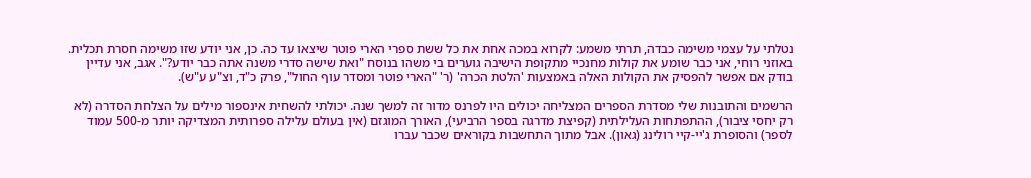נטלתי על עצמי משימה כבדה, תרתי משמע: לקרוא במכה אחת את כל ששת ספרי הארי פוטר שיצאו עד כה. כן, אני יודע שזו משימה חסרת תכלית. באוזני רוחי, אני כבר שומע את קולות מחנכיי מתקופת הישיבה גוערים בי משהו בנוסח "ואת שישה סדרי משנה אתה כבר יודע?". אגב, אני עדיין בודק אם אפשר להפסיק את הקולות האלה באמצעות 'הלטת הכרה' (ר' "הארי פוטר ומסדר עוף החול", פרק כ"ד, וצ"ע ע"ש).

הרשמים והתובנות שלי מסדרת הספרים המצליחה יכולים היו לפרנס מדור זה למשך שנה. יכולתי להשחית אינספור מילים על הצלחת הסדרה (לא רק יחסי ציבור), ההתפתחות העלילתית (קפיצת מדרגה בספר הרביעי), האורך המוגזם (אין בעולם עלילה ספרותית המצדיקה יותר מ-500 עמוד לספר) והסופרת ג'יי-קיי רולינג (גאון). אבל מתוך התחשבות בקוראים שכבר עברו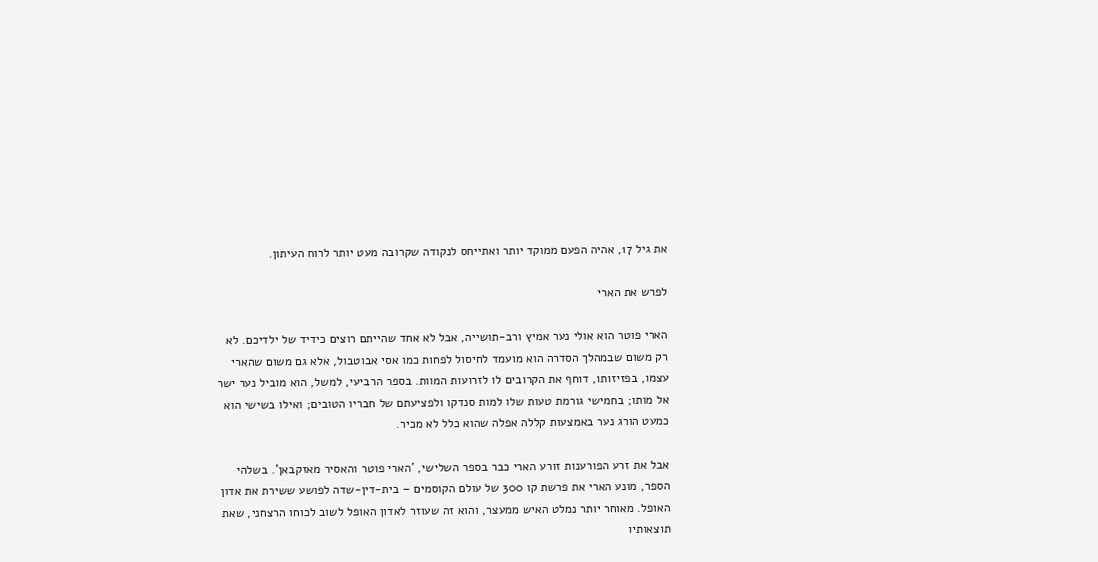את גיל 17, אהיה הפעם ממוקד יותר ואתייחס לנקודה שקרובה מעט יותר לרוח העיתון.

לפרש את הארי

הארי פוטר הוא אולי נער אמיץ ורב-תושייה, אבל לא אחד שהייתם רוצים כידיד של ילדיכם. לא רק משום שבמהלך הסדרה הוא מועמד לחיסול לפחות כמו אסי אבוטבול, אלא גם משום שהארי עצמו, בפזיזותו, דוחף את הקרובים לו לזרועות המוות. בספר הרביעי, למשל, הוא מוביל נער ישר אל מותו; בחמישי גורמת טעות שלו למות סנדקו ולפציעתם של חבריו הטובים; ואילו בשישי הוא כמעט הורג נער באמצעות קללה אפלה שהוא כלל לא מכיר.

אבל את זרע הפורענות זורע הארי כבר בספר השלישי, 'הארי פוטר והאסיר מאזקבאן'. בשלהי הספר, מונע הארי את פרשת קו 300 של עולם הקוסמים – בית-דין-שדה לפושע ששירת את אדון האופל. מאוחר יותר נמלט האיש ממעצר, והוא זה שעוזר לאדון האופל לשוב לכוחו הרצחני, שאת תוצאותיו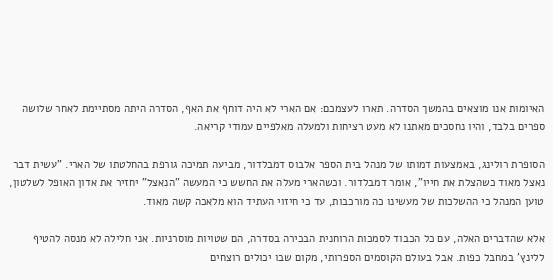האיומות אנו מוצאים בהמשך הסדרה. תארו לעצמכם: אם הארי לא היה דוחף את האף, הסדרה היתה מסתיימת לאחר שלושה ספרים בלבד, והיו נחסכים מאתנו לא מעט רציחות ולמעלה מאלפיים עמודי קריאה.

הסופרת רולינג, באמצעות דמותו של מנהל בית הספר אלבוס דמבלדור, מביעה תמיכה גורפת בהחלטתו של הארי. "עשית דבר נאצל מאוד כשהצלת את חייו", אומר דמבלדור. וכשהארי מעלה את החשש כי המעשה "הנאצל" יחזיר את אדון האופל לשלטון, טוען המנהל כי ההשלכות של מעשינו כה מורכבות, עד כי חיזוי העתיד הוא מלאכה קשה מאוד.

אלא שהדברים האלה, עם כל הכבוד לסמכות הרוחנית הבכירה בסדרה, הם שטויות מוסרניות. אני חלילה לא מנסה להטיף ללינץ' במחבל כפות. אבל בעולם הקוסמים הספרותי, מקום שבו יכולים רוצחים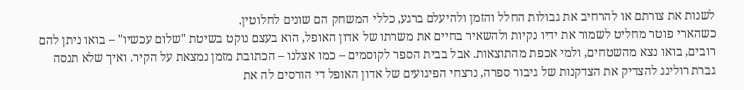לשנות את צורתם או להרחיב את גבולות החלל והזמן ולהיעלם ברגע, כללי המשחק הם שונים לחלוטין.
כשהארי פוטר מחליט לשמור את ידיו נקיות ולהשאיר בחיים את משרתו של אדון האופל, הוא בעצם נוקט בשיטת "שלום עכשיו" – בואו ניתן להם רובים, בואו נצא מהשטחים, ולמי אכפת מהתוצאות. אבל בבית הספר לקוסמים – כמו אצלנו – הכתובת מזמן נמצאת על הקיר. ואיך שלא תנסה גברת רולינג להצדיק את הצדקנות של גיבור ספרה, נרצחי הפיגועים של אדון האופל די הורסים לה את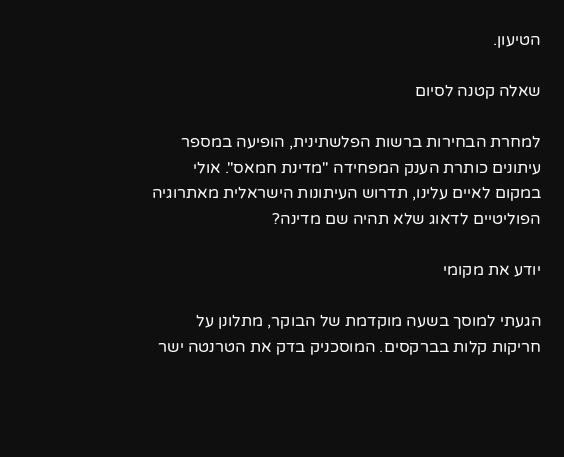הטיעון.

שאלה קטנה לסיום

למחרת הבחירות ברשות הפלשתינית, הופיעה במספר עיתונים כותרת הענק המפחידה "מדינת חמאס". אולי במקום לאיים עלינו, תדרוש העיתונות הישראלית מאתרוגיה הפוליטיים לדאוג שלא תהיה שם מדינה?

יודע את מקומי

הגעתי למוסך בשעה מוקדמת של הבוקר, מתלונן על חריקות קלות בברקסים. המוסכניק בדק את הטרנטה ישר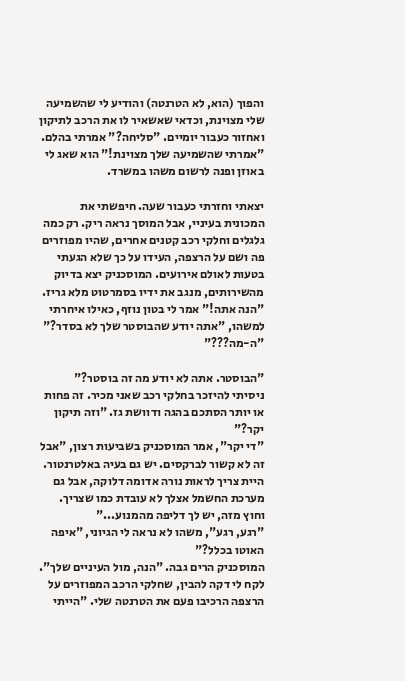והפוך (הוא, לא הטרנטה) והודיע לי שהשמיעה שלי מצוינת, וכדאי שאשאיר לו את הרכב לתיקון ואחזור כעבור יומיים. "סליחה?" אמרתי בהלם. "אמרתי שהשמיעה שלך מצוינת!" הוא שאג לי באוזן ופנה לרשום משהו במשרד.

יצאתי וחזרתי כעבור שעה. חיפשתי את המכונית בעיניי, אבל המוסך נראה ריק. רק כמה גלגלים וחלקי רכב קטנים אחרים, שהיו מפוזרים פה ושם על הרצפה, העידו על כך שלא הגעתי בטעות לאולם אירועים. המוסכניק יצא בדיוק מהשירותים, מנגב את ידיו בסמרטוט מלא גריז.
"הנה אתה!" אמר לי בטון נוזף, כאילו איחרתי למשהו, "אתה יודע שהבוסטר שלך לא בסדר?"
"ה-מה???"

"הבוסטר. אתה לא יודע מה זה בוסטר?"
ניסיתי להיזכר בחלקי רכב שאני מכיר. זה פחות או יותר הסתכם בהגה ודוושת גז. "וזה תיקון יקר?"
"די יקר", אמר המוסכניק בשביעות רצון, "אבל זה לא קשור לברקסים. יש גם בעיה באלטרנטור. היית צריך לראות נורה אדומה דלוקה, אבל גם מערכת החשמל אצלך לא עובדת כמו שצריך. וחוץ מזה, יש לך דליפה מהמנוע..."
"רגע, רגע", משהו לא נראה לי הגיוני, "איפה האוטו בכלל?"
המוסכניק הרים גבה. "הנה, מול העיניים שלך". לקח לי דקה להבין, שחלקי הרכב המפוזרים על הרצפה הרכיבו פעם את הטרנטה שלי. "הייתי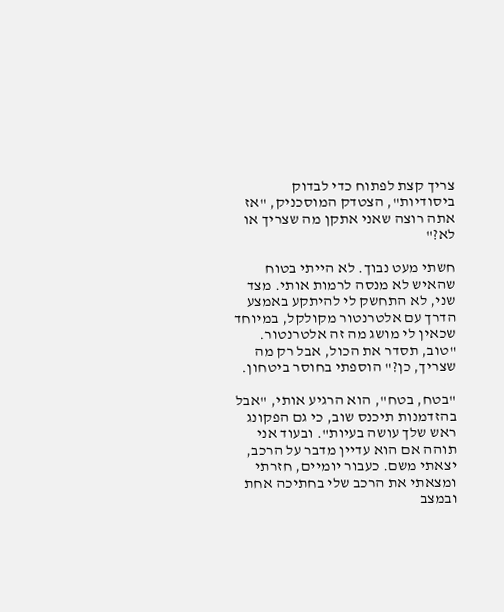צריך קצת לפתוח כדי לבדוק ביסודיות", הצטדק המוסכניק, "אז אתה רוצה שאני אתקן מה שצריך או לא?"

חשתי מעט נבוך. לא הייתי בטוח שהאיש לא מנסה לרמות אותי. מצד שני, לא התחשק לי להיתקע באמצע הדרך עם אלטרנטור מקולקל, במיוחד שכאין לי מושג מה זה אלטרנטור. "טוב, תסדר את הכול, אבל רק מה שצריך, כן?" הוספתי בחוסר ביטחון.

"בטח, בטח", הוא הרגיע אותי, "אבל בהזדמנות תיכנס שוב, כי גם הפקונג ראש שלך עושה בעיות". ובעוד אני תוהה אם הוא עדיין מדבר על הרכב, יצאתי משם. כעבור יומיים, חזרתי ומצאתי את הרכב שלי בחתיכה אחת ובמצב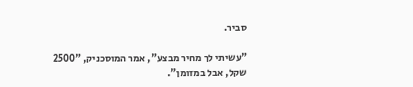סביר.

"עשיתי לך מחיר מבצע", אמר המוסכניק, "2500 שקל, אבל במזומן".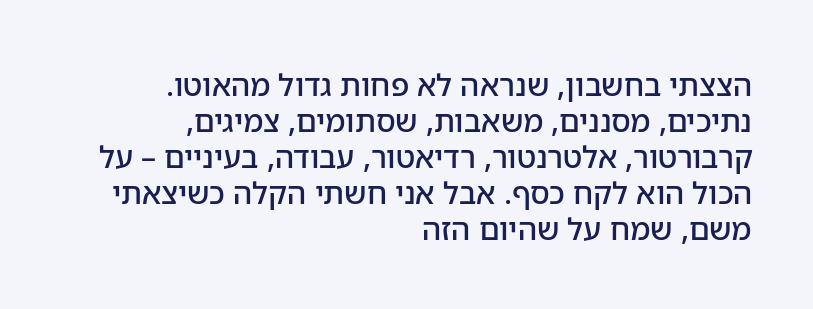הצצתי בחשבון, שנראה לא פחות גדול מהאוטו. נתיכים, מסננים, משאבות, שסתומים, צמיגים, קרבורטור, אלטרנטור, רדיאטור, עבודה, בעיניים – על הכול הוא לקח כסף. אבל אני חשתי הקלה כשיצאתי משם, שמח על שהיום הזה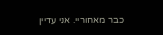כבר מאחוריי. אני עדיין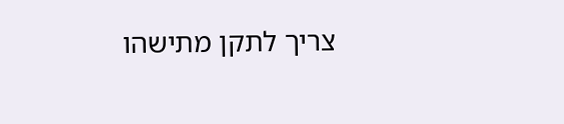צריך לתקן מתישהו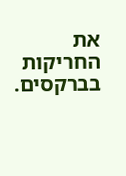את החריקות בברקסים.